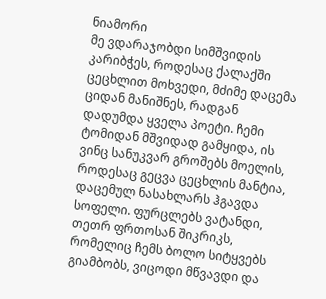ნიამორი
მე ვდარაჯობდი სიმშვიდის კარიბჭეს, როდესაც ქალაქში ცეცხლით მოხვედი, მძიმე დაცემა ციდან მანიშნეს, რადგან დადუმდა ყველა პოეტი. ჩემი ტომიდან მშვიდად გამყიდა, ის ვინც სანუკვარ გროშებს მოელის, როდესაც გეცვა ცეცხლის მანტია, დაცემულ ნასახლარს ჰგავდა სოფელი. ფურცლებს ვატანდი, თეთრ ფრთოსან შიკრიკს, რომელიც ჩემს ბოლო სიტყვებს გიამბობს, ვიცოდი მწვავდი და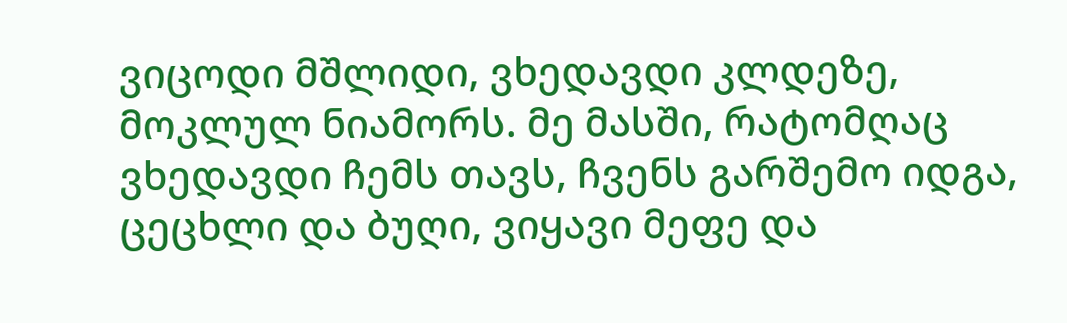ვიცოდი მშლიდი, ვხედავდი კლდეზე, მოკლულ ნიამორს. მე მასში, რატომღაც ვხედავდი ჩემს თავს, ჩვენს გარშემო იდგა, ცეცხლი და ბუღი, ვიყავი მეფე და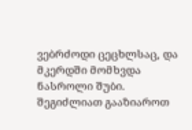ვებრძოდი ცეცხლსაც, და მკერდში მომხვდა ნასროლი შუბი.
შეგიძლიათ გააზიაროთ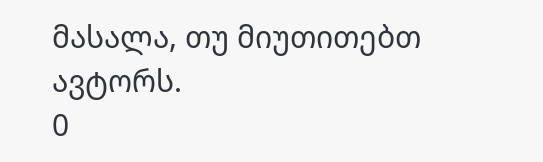მასალა, თუ მიუთითებთ ავტორს.
0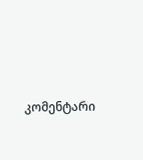კომენტარი